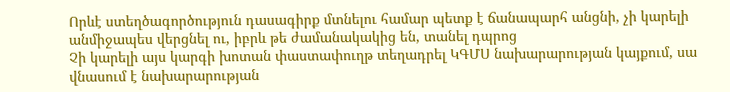Որևէ ստեղծագործություն դասագիրք մտնելու համար պետք է ճանապարհ անցնի, չի կարելի անմիջապես վերցնել ու, իբրև թե ժամանակակից են, տանել դպրոց
Չի կարելի այս կարգի խոտան փաստափուղթ տեղադրել ԿԳՄՍ նախարարության կայքում, սա վնասում է նախարարության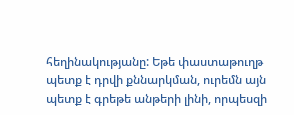հեղինակությանը: Եթե փաստաթուղթ պետք է դրվի քննարկման, ուրեմն այն պետք է գրեթե անթերի լինի, որպեսզի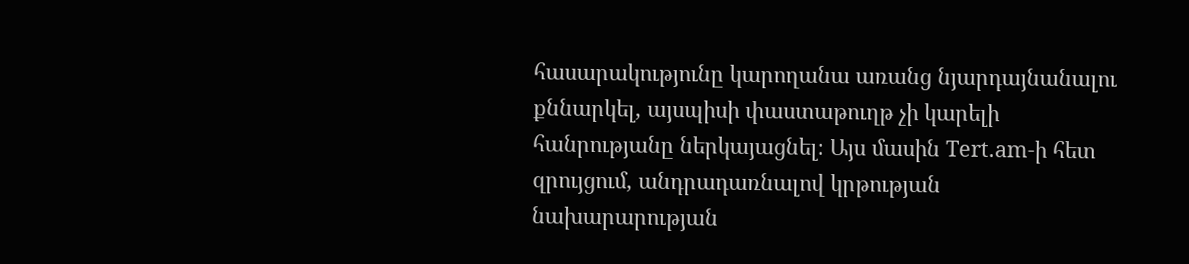հասարակությունը կարողանա առանց նյարդայնանալու քննարկել, այսպիսի փաստաթուղթ չի կարելի հանրությանը ներկայացնել։ Այս մասին Tert.am-ի հետ զրույցում, անդրադառնալով կրթության նախարարության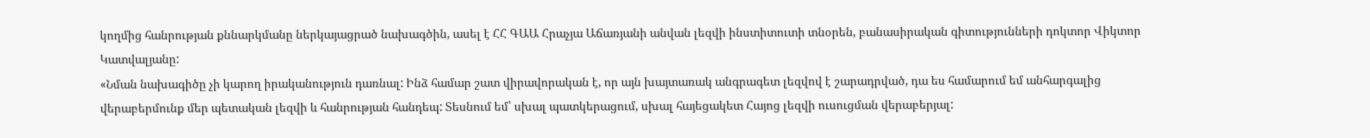կողմից հանրության քննարկմանը ներկայացրած նախագծին, ասել է ՀՀ ԳԱԱ Հրաչյա Աճառյանի անվան լեզվի ինստիտուտի տնօրեն, բանասիրական գիտությունների դոկտոր Վիկտոր Կատվալյանը:
«Նման նախագիծը չի կարող իրականություն դառնալ: Ինձ համար շատ վիրավորական է, որ այն խայտառակ անգրագետ լեզվով է շարադրված, դա ես համարում եմ անհարգալից վերաբերմունք մեր պետական լեզվի և հանրության հանդեպ: Տեսնում եմ՝ սխալ պատկերացում, սխալ հայեցակետ Հայոց լեզվի ուսուցման վերաբերյալ: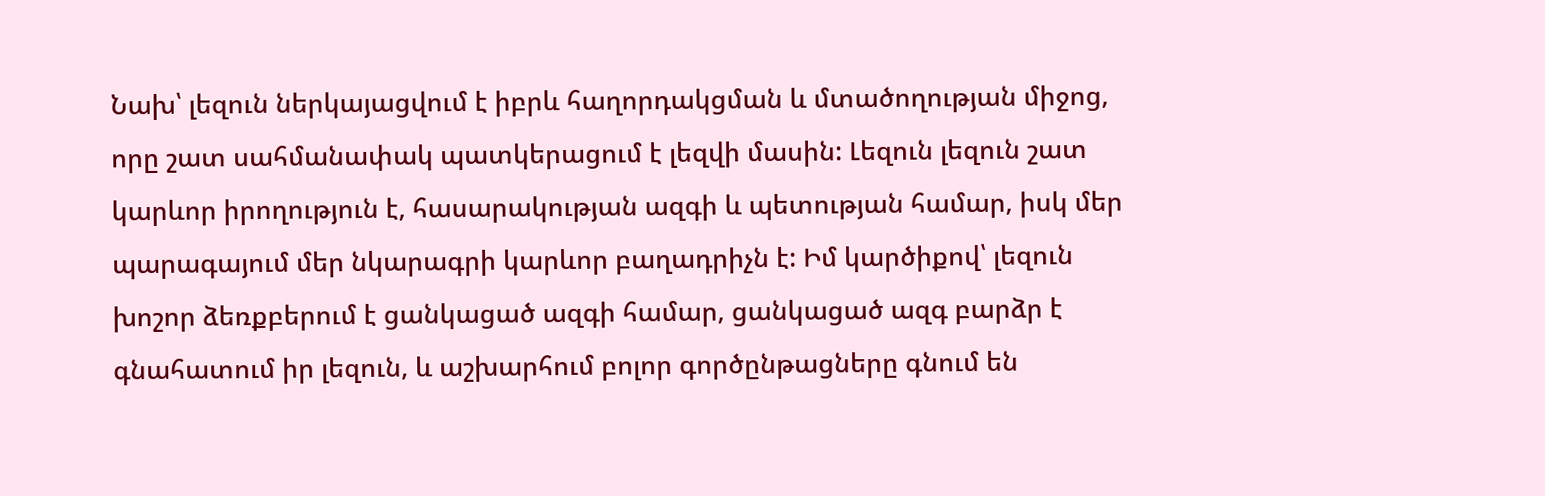Նախ՝ լեզուն ներկայացվում է իբրև հաղորդակցման և մտածողության միջոց, որը շատ սահմանափակ պատկերացում է լեզվի մասին: Լեզուն լեզուն շատ կարևոր իրողություն է, հասարակության ազգի և պետության համար, իսկ մեր պարագայում մեր նկարագրի կարևոր բաղադրիչն է: Իմ կարծիքով՝ լեզուն խոշոր ձեռքբերում է ցանկացած ազգի համար, ցանկացած ազգ բարձր է գնահատում իր լեզուն, և աշխարհում բոլոր գործընթացները գնում են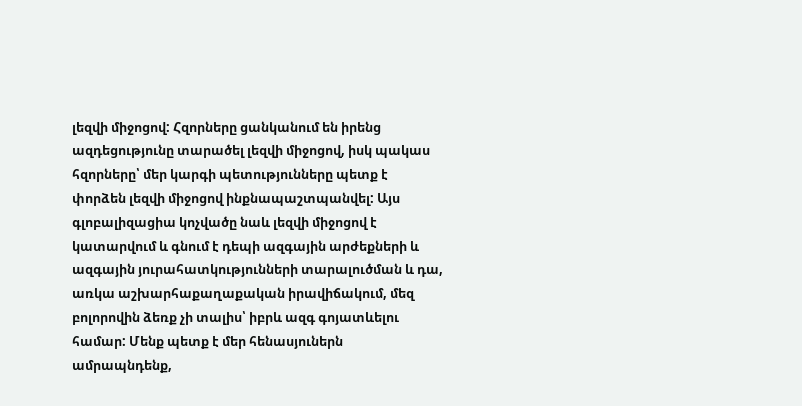լեզվի միջոցով: Հզորները ցանկանում են իրենց ազդեցությունը տարածել լեզվի միջոցով, իսկ պակաս հզորները՝ մեր կարգի պետությունները պետք է փորձեն լեզվի միջոցով ինքնապաշտպանվել: Այս գլոբալիզացիա կոչվածը նաև լեզվի միջոցով է կատարվում և գնում է դեպի ազգային արժեքների և ազգային յուրահատկությունների տարալուծման և դա, առկա աշխարհաքաղաքական իրավիճակում, մեզ բոլորովին ձեռք չի տալիս՝ իբրև ազգ գոյատևելու համար: Մենք պետք է մեր հենասյուներն ամրապնդենք,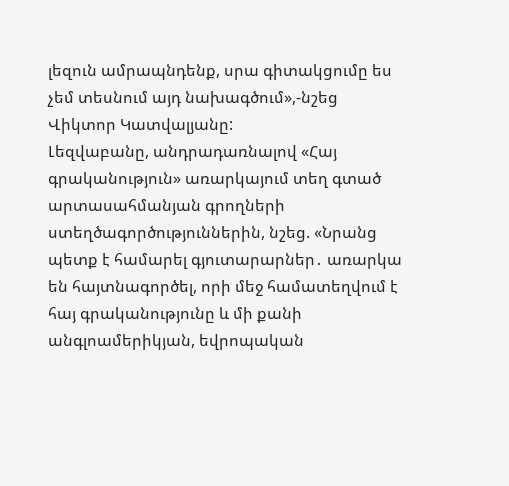լեզուն ամրապնդենք, սրա գիտակցումը ես չեմ տեսնում այդ նախագծում»,-նշեց Վիկտոր Կատվալյանը:
Լեզվաբանը, անդրադառնալով «Հայ գրականություն» առարկայում տեղ գտած արտասահմանյան գրողների ստեղծագործություններին, նշեց. «Նրանց պետք է համարել գյուտարարներ․ առարկա են հայտնագործել, որի մեջ համատեղվում է հայ գրականությունը և մի քանի անգլոամերիկյան, եվրոպական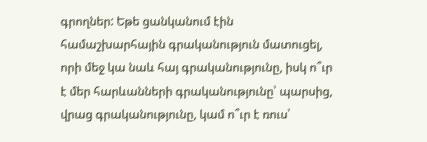գրողներ: Եթե ցանկանում էին համաշխարհային գրականություն մատուցել, որի մեջ կա նաև հայ գրականությունը, իսկ ո՞ւր է մեր հարևանների գրականությունը՝ պարսից, վրաց գրականությունը, կամ ո՞ւր է ռուս՝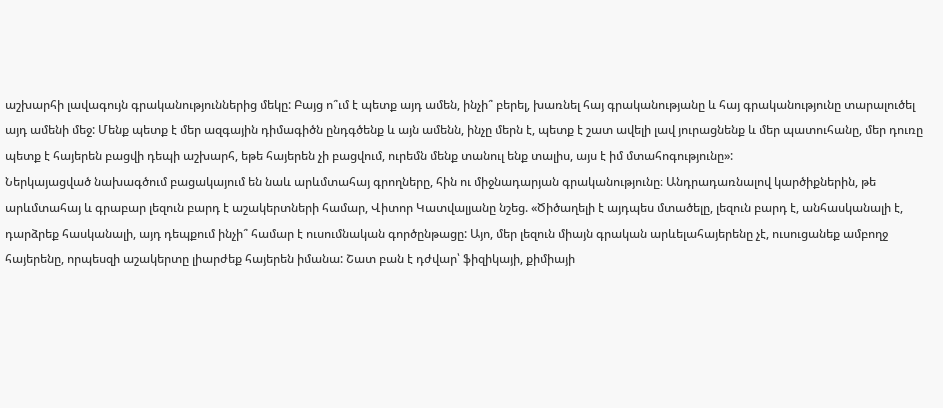աշխարհի լավագույն գրականություններից մեկը: Բայց ո՞ւմ է պետք այդ ամեն, ինչի՞ բերել, խառնել հայ գրականությանը և հայ գրականությունը տարալուծել այդ ամենի մեջ: Մենք պետք է մեր ազգային դիմագիծն ընդգծենք և այն ամենն, ինչը մերն է, պետք է շատ ավելի լավ յուրացնենք և մեր պատուհանը, մեր դուռը պետք է հայերեն բացվի դեպի աշխարհ, եթե հայերեն չի բացվում, ուրեմն մենք տանուլ ենք տալիս, այս է իմ մտահոգությունը»:
Ներկայացված նախագծում բացակայում են նաև արևմտահայ գրողները, հին ու միջնադարյան գրականությունը։ Անդրադառնալով կարծիքներին, թե արևմտահայ և գրաբար լեզուն բարդ է աշակերտների համար, Վիտոր Կատվալյանը նշեց. «Ծիծաղելի է այդպես մտածելը, լեզուն բարդ է, անհասկանալի է, դարձրեք հասկանալի, այդ դեպքում ինչի՞ համար է ուսումնական գործընթացը: Այո, մեր լեզուն միայն գրական արևելահայերենը չէ, ուսուցանեք ամբողջ հայերենը, որպեսզի աշակերտը լիարժեք հայերեն իմանա: Շատ բան է դժվար՝ ֆիզիկայի, քիմիայի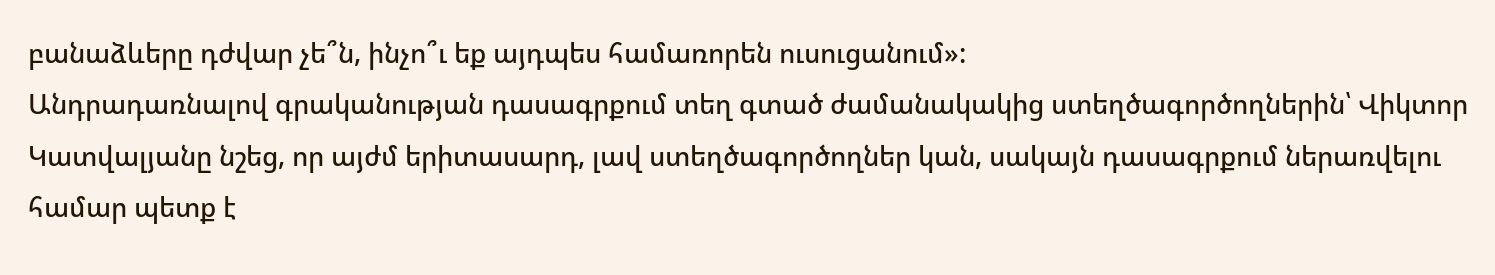բանաձևերը դժվար չե՞ն, ինչո՞ւ եք այդպես համառորեն ուսուցանում»:
Անդրադառնալով գրականության դասագրքում տեղ գտած ժամանակակից ստեղծագործողներին՝ Վիկտոր Կատվալյանը նշեց, որ այժմ երիտասարդ, լավ ստեղծագործողներ կան, սակայն դասագրքում ներառվելու համար պետք է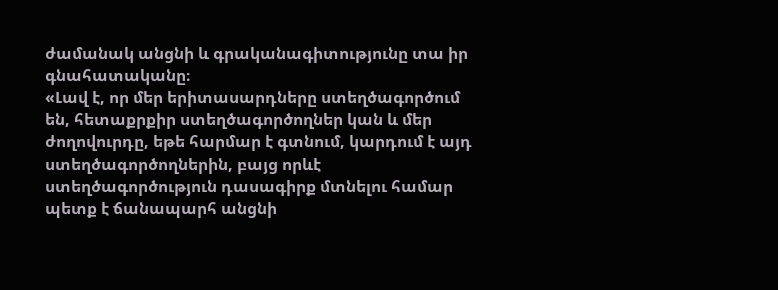ժամանակ անցնի և գրականագիտությունը տա իր գնահատականը։
«Լավ է, որ մեր երիտասարդները ստեղծագործում են, հետաքրքիր ստեղծագործողներ կան և մեր ժողովուրդը, եթե հարմար է գտնում, կարդում է այդ ստեղծագործողներին, բայց որևէ ստեղծագործություն դասագիրք մտնելու համար պետք է ճանապարհ անցնի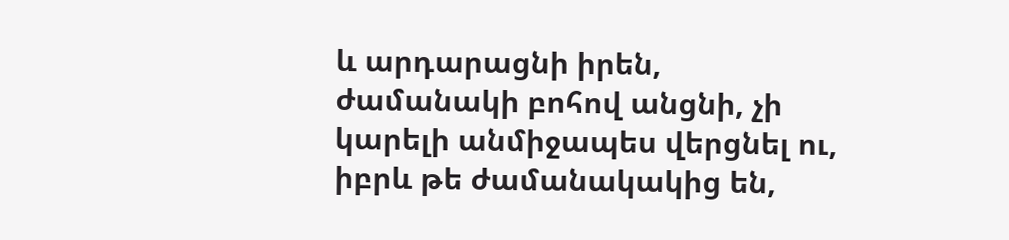և արդարացնի իրեն, ժամանակի բոհով անցնի, չի կարելի անմիջապես վերցնել ու, իբրև թե ժամանակակից են,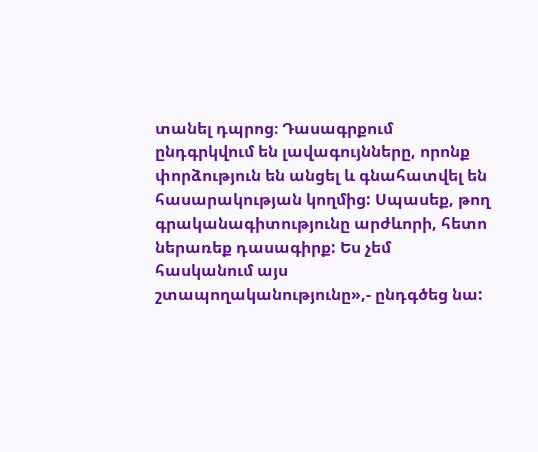տանել դպրոց։ Դասագրքում ընդգրկվում են լավագույնները, որոնք փորձություն են անցել և գնահատվել են հասարակության կողմից: Սպասեք, թող գրականագիտությունը արժևորի, հետո ներառեք դասագիրք: Ես չեմ հասկանում այս շտապողականությունը»,- ընդգծեց նա: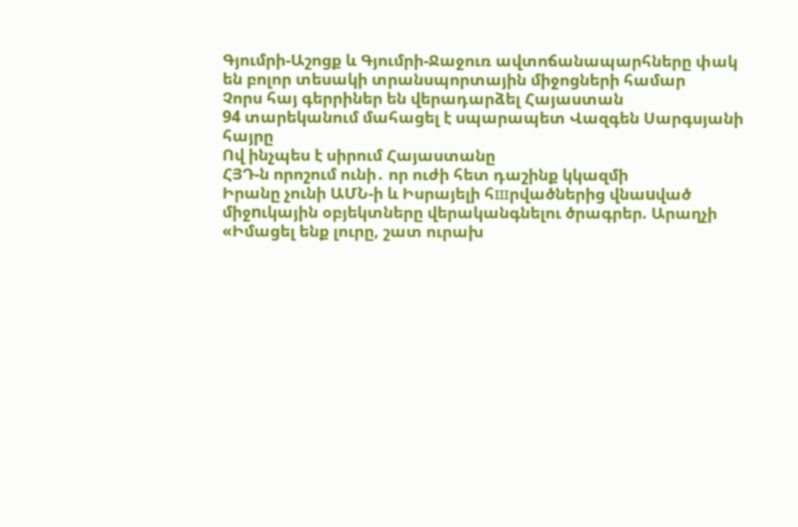Գյումրի-Աշոցք և Գյումրի-Ջաջուռ ավտոճանապարհները փակ են բոլոր տեսակի տրանսպորտային միջոցների համար
Չորս հայ գերրիներ են վերադարձել Հայաստան
94 տարեկանում մահացել է սպարապետ Վազգեն Սարգսյանի հայրը
Ով ինչպես է սիրում Հայաստանը
ՀՅԴ-ն որոշում ունի․ որ ուժի հետ դաշինք կկազմի
Իրանը չունի ԱՄՆ-ի և Իսրայելի հшրվածներից վնաuված միջnւկային օբյեկտները վերականգնելու ծրագրեր. Արաղչի
«Իմացել ենք լուրը, շատ ուրախ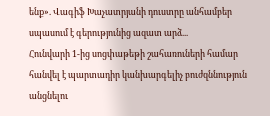ենք». Վագիֆ Խաչատրյանի դուստրը անհամբեր սպասում է գերությունից ազատ արձ...
Հունվարի 1-ից սոցփաթեթի շահառուների համար հանվել է պարտադիր կանխարգելիչ բուժզննություն անցնելու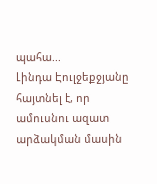պահա...
Լինդա Էուլջեքջյանը հայտնել է, որ ամուսնու ազատ արձակման մասին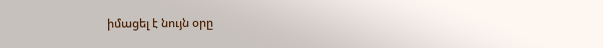իմացել է նույն օրը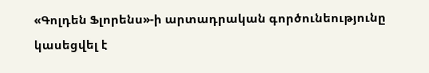«Գոլդեն Ֆլորենս»-ի արտադրական գործունեությունը կասեցվել է